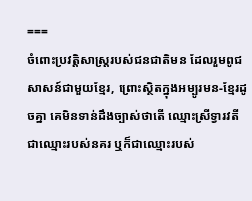===
ចំពោះប្រវត្តិសាស្ត្ររបស់ជនជាតិមន ដែលរួមពូជសាសន៍ជាមួយខ្មែរ, ព្រោះស្ថិតក្នុងអម្បូរមន-ខ្មែរដូចគ្នា គេមិនទាន់ដឹងច្បាស់ថាតើ ឈ្មោះស្រីទ្វារវតី ជាឈ្មោះរបស់នគរ ឬក៏ជាឈ្មោះរបស់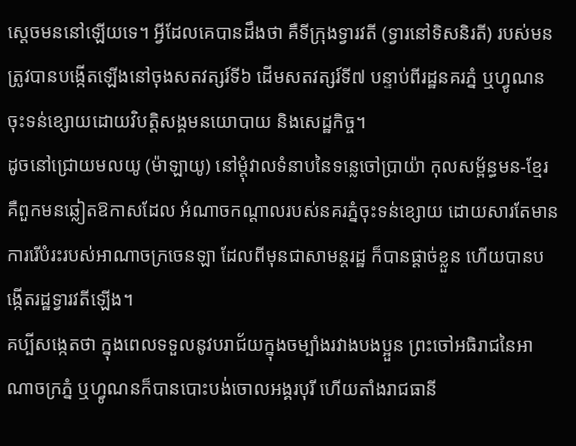ស្ដេចមននៅឡើយទេ។ អ្វីដែលគេបានដឹងថា គឺទីក្រុងទ្វារវតី (ទ្វារនៅទិសនិរតី) របស់មនត្រូវបានបង្កើតឡើងនៅចុងសតវត្សរ៍ទី៦ ដើមសតវត្សរ៍ទី៧ បន្ទាប់ពីរដ្ឋនគរភ្នំ ឬហ្វូណនចុះទន់ខ្សោយដោយវិបត្តិសង្គមនយោបាយ និងសេដ្ឋកិច្ច។
ដូចនៅជ្រោយមលយូ (ម៉ាឡាយូ) នៅម្ដុំវាលទំនាបនៃទន្លេចៅប្រាយ៉ា កុលសម្ព័ន្ធមន-ខ្មែរ គឺពួកមនឆ្លៀតឱកាសដែល អំណាចកណ្ដាលរបស់នគរភ្នំចុះទន់ខ្សោយ ដោយសារតែមានការរើបំរះរបស់អាណាចក្រចេនឡា ដែលពីមុនជាសាមន្ដរដ្ឋ ក៏បានផ្ដាច់ខ្លួន ហើយបានបង្កើតរដ្ឋទ្វារវតីឡើង។
គប្បីសង្កេតថា ក្នុងពេលទទួលនូវបរាជ័យក្នុងចម្បាំងរវាងបងប្អួន ព្រះចៅអធិរាជនៃអាណាចក្រភ្នំ ឬហ្វូណនក៏បានបោះបង់ចោលអង្គរបុរី ហើយតាំងរាជធានី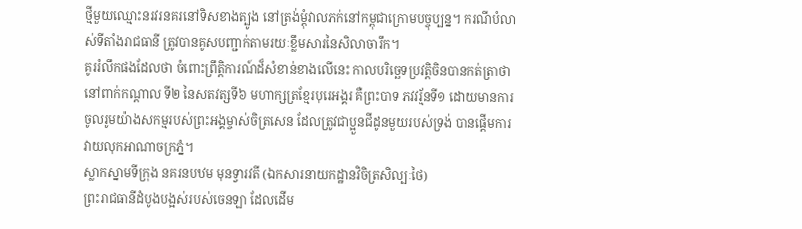ថ្មីមួយឈ្មោះនរវរនគរនៅទិសខាងត្បូង នៅត្រង់ម្ដុំវាលភក់នៅកម្ពុជាក្រោមបច្ចុប្បន្ន។ ករណីបំលាស់ទីតាំងរាជធានី ត្រូវបានគូសបញ្ជាក់តាមរយៈខ្លឹមសារនៃសិលាចារឹក។
គូររំលឹកផងដែលថា ចំពោះព្រឹត្តិការណ៍ដ៏សំខាន់ខាងលើនេះ កាលបរិច្ឆេទប្រវត្តិចិនបានកត់ត្រាថា នៅពាក់កណ្តាល ទី២ នៃសតវត្សទី៦ មហាក្សត្រខ្មែរបុរេអង្គរ គឺព្រះបាទ ភវវរ្ម័នទី១ ដោយមានការចូលរូមយ៉ាងសកម្មរបស់ព្រះអង្គម្ចាស់ចិត្រសេន ដែលត្រូវជាប្អួនជីដូនមួយរបស់ទ្រង់ បានផ្ដើមការវាយលុកអាណាចក្រភ្នំ។
ស្លាកស្នាមទីក្រុង នគរនបឋម មុនទ្វារវតី (ឯកសារនាយកដ្ឋានវិចិត្រសិល្បៈថៃ)
ព្រះរាជធានីដំបូងបង្អស់របស់ចេនឡា ដែលដើម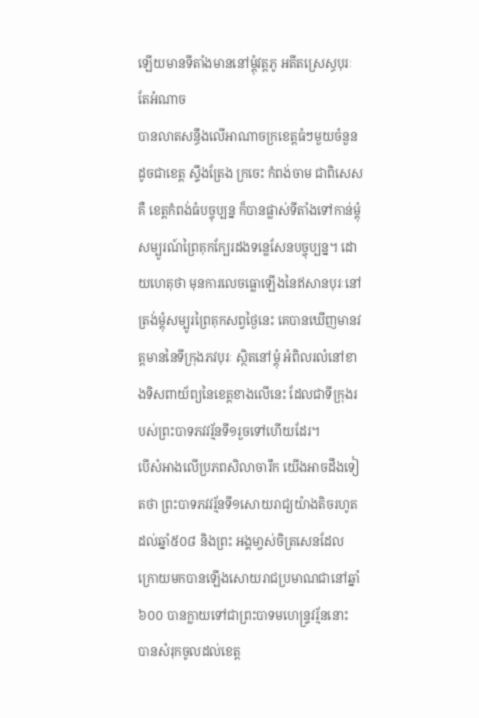ឡើយមានទីតាំងមាននៅម្ដុំវត្តភូ អតីតស្រេស្ធបុរៈ តែអំណាច
បានលាតសន្ធឹងលើអាណាចក្រខេត្តធំៗមួយចំនួន ដូចជាខេត្ត ស្ទឹងត្រែង ក្រចេះ កំពង់ចាម ជាពិសេសគឺ ខេត្តកំពង់ធំបច្ចុប្បន្ន ក៏បានផ្លាស់ទីតាំងទៅកាន់ម្តុំសម្បូរណ៍ព្រៃគុកក្បែរដងទន្លេសែនបច្ចុប្បន្ន។ ដោយហេតុថា មុនការលេចធ្លោឡើងនៃឥសានបុរៈនៅត្រង់ម្តុំសម្បូរព្រៃគុកសព្វថ្ងៃនេះ គេបានឃើញមានវត្តមាននៃទីក្រុងភវបុរៈ ស្ថិតនៅម្ដុំ អំពិលរលំនៅខាងទិសពាយ័ព្យនៃខេត្តខាងលើនេះ ដែលជាទីក្រុងរបស់ព្រះបាទភវវរ្ម័នទី១រួចទៅហើយដែរ។
បើសំអាងលើប្រភពសិលាចារឹក យើងអាចដឹងទៀតថា ព្រះបាទភវវរ្ម័នទី១សោយរាជ្យយ៉ាងតិចរហូតដល់ឆ្នាំ៥០៨ និងព្រះ អង្គមា្ចស់ចិត្រសេនដែលក្រោយមកបានឡើងសោយរាជប្រមាណជានៅឆ្នាំ៦០០ បានក្លាយទៅជាព្រះបាទមហេន្ទ្រវរ្ម័ននោះ បានសំរុកចូលដល់ខេត្ត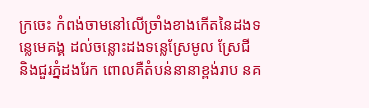ក្រចេះ កំពង់ចាមនៅលើច្រាំងខាងកើតនៃដងទន្លេមេគង្គ ដល់ចន្លោះដងទន្លេស្រែមូល ស្រែជី និងជួរភ្នំដងរែក ពោលគឺតំបន់នានាខ្ពង់រាប នគ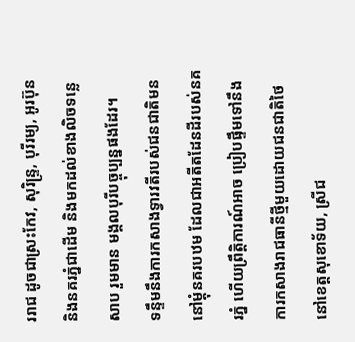ររាជ ដូចជាស្រះកែវ, សុរិន្ទ្រ, បុរីរម្យ, អូរប៊ុន និងនគរភ្នំជាដើម និងមកដល់ខាងលិចទន្លេសាប រួមមាន មង្គលបុរីបច្ចុប្បន្នផងដែរ។
ទន្ទឹមនឹងការកសាងទ្វារវតីរបស់ជនជាតិមននៅម្តុំនគរបឋម ដែលជាអតីតដែនដីរបស់នគរភ្នំ ហើយព្រឹត្តិការណ៍អាច ប្រៀបផ្ទឹមទៅនឹងការកសាងរាជធានីថ្មីមួយដោយជនជាតិថៃនៅខេត្តសុខោទ័យ, ស្រីជ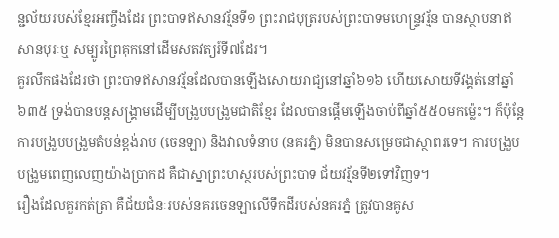ន្ជល័យរបស់ខ្មែរអញ្ចឹងដែរ ព្រះបាទឥសានវរ្ម័នទី១ ព្រះរាជបុត្ររបស់ព្រះបាទមហេន្ទ្រវរ្ម័ន បានស្ថាបនាឥសានបុរៈឬ សម្បូរព្រៃគុកនៅដើមសតវត្យរ៍ទី៧ដែរ។
គួរលឹកផងដែរថា ព្រះបាទឥសានវរ្ម័នដែលបានឡើងសោយរាជ្យនៅឆ្នាំ៦១៦ ហើយសោយទីវង្គត់នៅឆ្នាំ៦៣៥ ទ្រង់បានបន្តសង្គ្រាមដើម្បីបង្រួបបង្រួមជាតិខ្មែរ ដែលបានផ្ដើមឡើងចាប់ពីឆ្នាំ៥៥០មកម្ល៉េះ។ ក៏ប៉ុន្តែការបង្រួបបង្រួមតំបន់ខ្ពង់រាប (ចេនឡា) និងវាលទំនាប (នគរភ្នំ) មិនបានសម្រេចជាស្ថាពរទេ។ ការបង្រួបបង្រួមពេញលេញយ៉ាងប្រាកដ គឺជាស្នាព្រះហស្ថរបស់ព្រះបាទ ជ័យវរ្ម័នទី២ទៅវិញទ។
រឿងដែលគួរកត់ត្រា គឺជ័យជំនៈរបស់នគរចេនឡាលើទឹកដីរបស់នគរភ្នំ ត្រូវបានគូស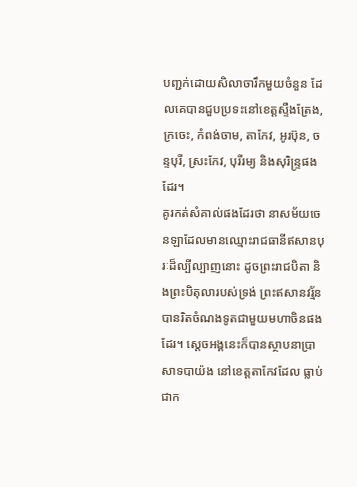បញ្ជក់ដោយសិលាចារឹកមួយចំនួន ដែលគេបានជួបប្រទះនៅខេត្តស្ទឺងត្រែង, ក្រចេះ, កំពង់ចាម, តាកែវ, អូរប៊ុន, ចន្ទបុរី, ស្រះកែវ, បុរីរម្យ និងសុរិន្ទ្រផងដែរ។
គូរកត់សំគាល់ផងដែរថា នាសម័យចេនឡាដែលមានឈ្មោះរាជធានីឥសានបុរៈដ៏ល្បីល្បាញនោះ ដូចព្រះរាជបិតា និងព្រះបិតុលារបស់ទ្រង់ ព្រះឥសានវរ្ម័នបានរិតចំណងទូតជាមួយមហាចិនផងដែរ។ ស្តេចអង្គនេះក៏បានស្ថាបនាប្រាសាទបាយ៉ង នៅខេត្តតាកែវដែល ធ្លាប់ជាក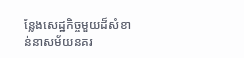ន្លែងសេដ្ឋកិច្ចមួយដ៏សំខាន់នាសម័យនគរ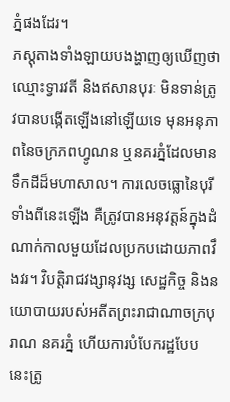ភ្នំផងដែរ។
ភស្តុតាងទាំងឡាយបងង្ហាញឲ្យឃើញថា ឈ្មោះទ្វារវតី និងឥសានបុរៈ មិនទាន់ត្រូវបានបង្កើតឡើងនៅឡើយទេ មុនអនុភាពនៃចក្រភពហ្វូណន ឬនគរភ្នំដែលមានទឹកដីដ៏មហាសាល។ ការលេចធ្លោនៃបុរីទាំងពីនេះឡើង គឺត្រូវបានអនុវត្តន៍ក្នុងដំណាក់កាលមួយដែលប្រកបដោយភាពវឹងវរ។ វិបត្តិរាជវង្សានុវង្ស សេដ្ឋកិច្ច និងនយោបាយរបស់អតីតព្រះរាជាណាចក្របុរាណ នគរភ្នំ ហើយការបំបែករដ្ឋបែបនេះត្រូ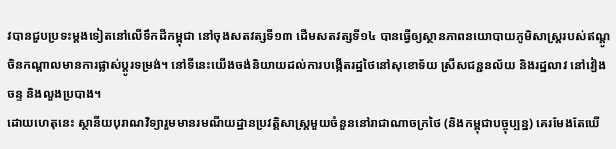វបានជួបប្រទះម្តងទៀតនៅលើទឹកដីកម្ពុជា នៅចុងសតវត្សទី១៣ ដើមសតវត្សទី១៤ បានធ្វើឲ្យស្ថានភាពនយោបាយភូមិសាស្ត្ររបស់ឥណ្តូចិនកណ្ដាលមានការផ្លាស់ប្ដូរទម្រង់។ នៅទីនេះយើងចង់និយាយដល់ការបង្កើតរដ្ឋថៃនៅសុខោទ័យ ស្រីសជន្ជនល័យ និងរដ្ឋលាវ នៅវៀងចន្ទ និងលួងប្របាង។
ដោយហេតុនេះ ស្ថានីយបុរាណវិទ្យារួមមានរមណីយដ្ឋានប្រវត្តិសាស្ត្រមួយចំនួននៅរាជាណាចក្រថៃ (និងកម្ពុជាបច្ចុប្បន្ន) គេរមែងតែឃើ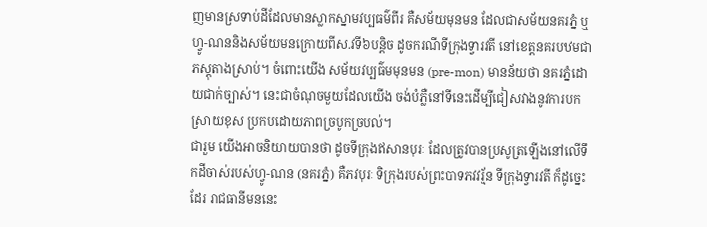ញមានស្រទាប់ដីដែលមានស្លាកស្នាមវប្បធម៌ពីរ គឺសម័យមុនមន ដែលជាសម័យនគរភ្នំ ឬហ្វូ-ណននិងសម័យមនក្រោយពីស.វទី៦បន្តិច ដូចករណីទីក្រុងទ្វារវតី នៅខេត្តនគរបឋមជាភស្តុតាងស្រាប់។ ចំពោះយើង សម័យវប្បធ៌មមុនមន (pre-mon) មានន័យថា នគរភ្នំដោយជាក់ច្បាស់។ នេះជាចំណុចមួយដែលយើង ចង់បំភ្លឺនៅទីនេះដើម្បីជៀសវាងនូវការបកស្រាយខុស ប្រកបដោយភាពច្របូកច្របល់។
ជារួម យើងអាចនិយាយបានថា ដូចទីក្រុងឥសានបុរៈ ដែលត្រូវបានប្រសូត្រឡើងនៅលើទឹកដីចាស់របស់ហ្វូ-ណន (នគរភ្នំ) គឺភវបុរៈ ទិក្រុងរបស់ព្រះបាទភវវរ្ម័ន ទីក្រុងទ្វារវតី ក៏ដូច្នេះដែរ រាជធានីមននេះ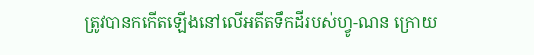ត្រូវបានកកើតឡើងនៅលើអតីតទឹកដីរបស់ហ្វូ-ណន ក្រោយ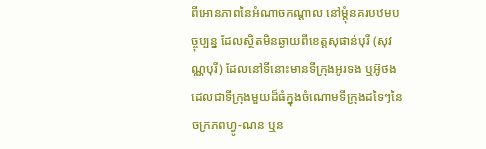ពីអោនភាពនៃអំណាចកណ្តាល នៅម្តុំនគរបឋមបច្ចុប្បន្ន ដែលស្ថិតមិនឆ្ងាយពីខេត្តសុផាន់បុរី (សុវណ្ណបុរី) ដែលនៅទីនោះមានទីក្រុងអូរទង ឬអ៊ូថង ដេលជាទីក្រុងមួយដ៏ធំក្នុងចំណោមទីក្រុងដទៃៗនៃចក្រភពហ្វូ-ណន ឬន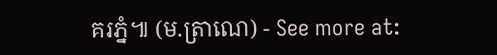គរភ្នំ៕ (ម.ត្រាណេ) - See more at: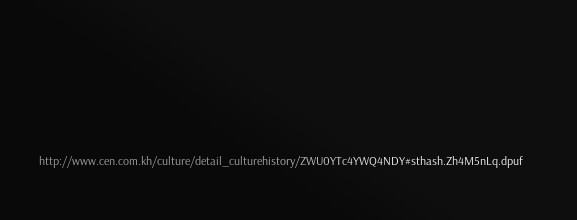http://www.cen.com.kh/culture/detail_culturehistory/ZWU0YTc4YWQ4NDY#sthash.Zh4M5nLq.dpuf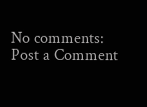No comments:
Post a Comment